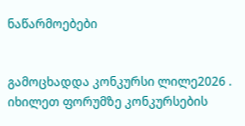ნაწარმოებები


გამოცხადდა კონკურსი ლილე2026 . იხილეთ ფორუმზე კონკურსების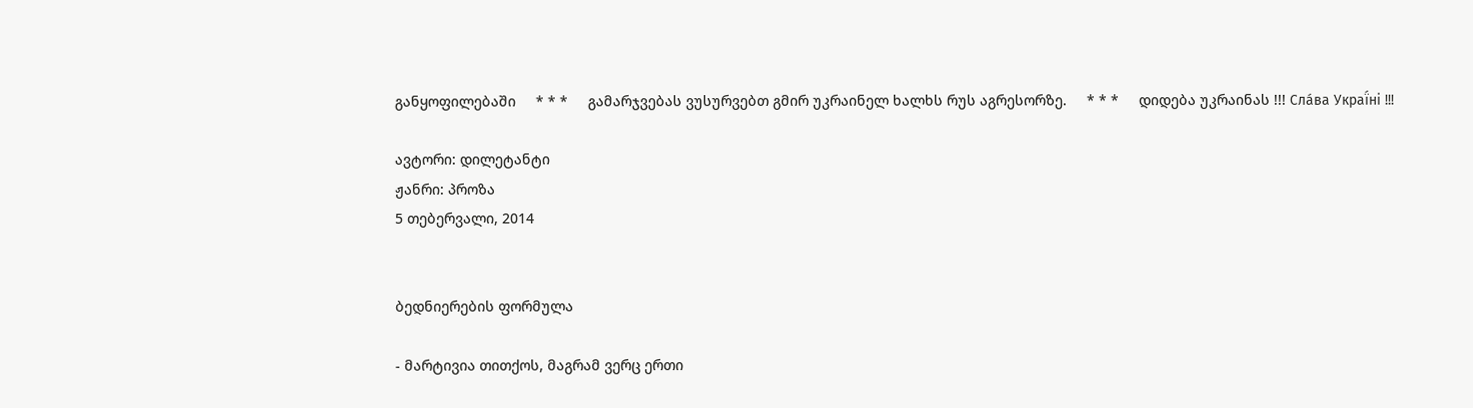განყოფილებაში     * * *     გამარჯვებას ვუსურვებთ გმირ უკრაინელ ხალხს რუს აგრესორზე.     * * *     დიდება უკრაინას !!! Сла́ва Украї́ні !!!

ავტორი: დილეტანტი
ჟანრი: პროზა
5 თებერვალი, 2014


ბედნიერების ფორმულა

- მარტივია თითქოს, მაგრამ ვერც ერთი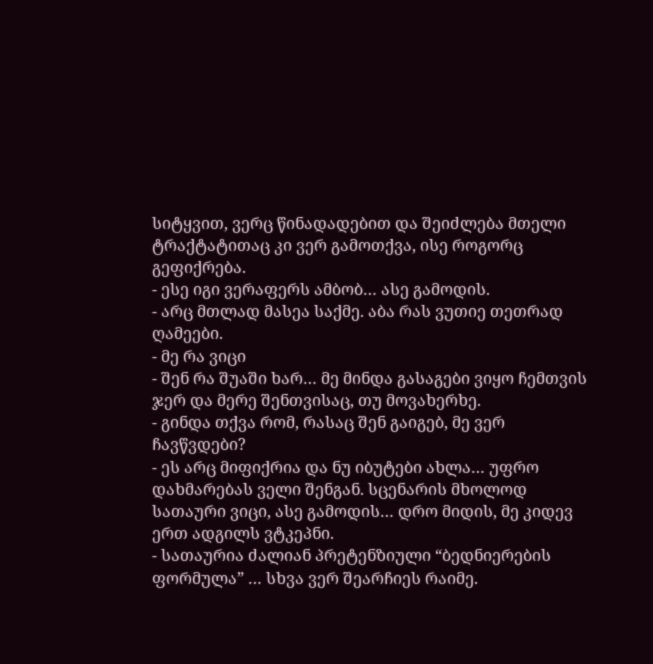სიტყვით, ვერც წინადადებით და შეიძლება მთელი ტრაქტატითაც კი ვერ გამოთქვა, ისე როგორც გეფიქრება.
- ესე იგი ვერაფერს ამბობ… ასე გამოდის.
- არც მთლად მასეა საქმე. აბა რას ვუთიე თეთრად ღამეები.
- მე რა ვიცი
- შენ რა შუაში ხარ… მე მინდა გასაგები ვიყო ჩემთვის ჯერ და მერე შენთვისაც, თუ მოვახერხე.
- გინდა თქვა რომ, რასაც შენ გაიგებ, მე ვერ ჩავწვდები?
- ეს არც მიფიქრია და ნუ იბუტები ახლა… უფრო დახმარებას ველი შენგან. სცენარის მხოლოდ სათაური ვიცი, ასე გამოდის… დრო მიდის, მე კიდევ ერთ ადგილს ვტკეპნი.
- სათაურია ძალიან პრეტენზიული “ბედნიერების ფორმულა” … სხვა ვერ შეარჩიეს რაიმე.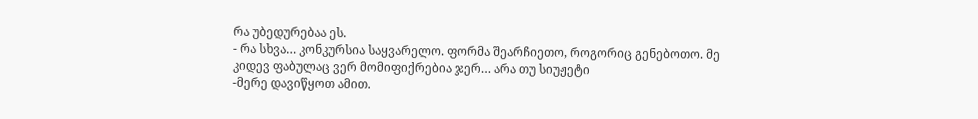რა უბედურებაა ეს.
- რა სხვა… კონკურსია საყვარელო. ფორმა შეარჩიეთო, როგორიც გენებოთო. მე კიდევ ფაბულაც ვერ მომიფიქრებია ჯერ… არა თუ სიუჟეტი
-მერე დავიწყოთ ამით.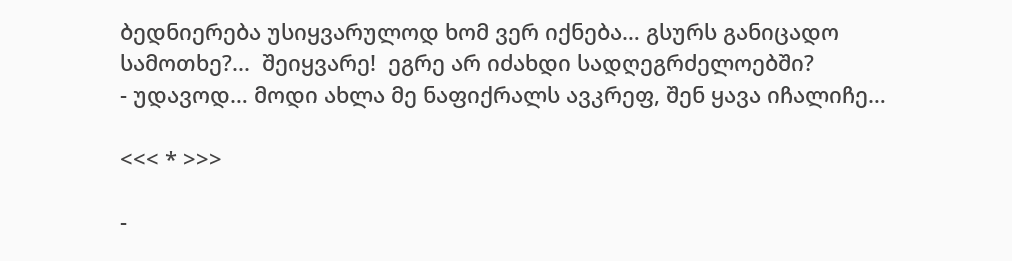ბედნიერება უსიყვარულოდ ხომ ვერ იქნება… გსურს განიცადო სამოთხე?...  შეიყვარე!  ეგრე არ იძახდი სადღეგრძელოებში?
- უდავოდ… მოდი ახლა მე ნაფიქრალს ავკრეფ, შენ ყავა იჩალიჩე…

<<< * >>>

-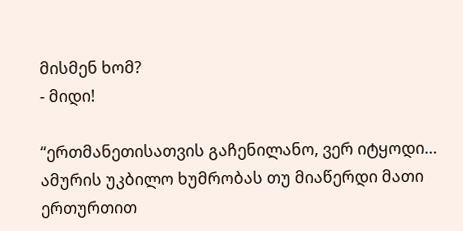მისმენ ხომ?
- მიდი!

“ერთმანეთისათვის გაჩენილანო, ვერ იტყოდი…
ამურის უკბილო ხუმრობას თუ მიაწერდი მათი ერთურთით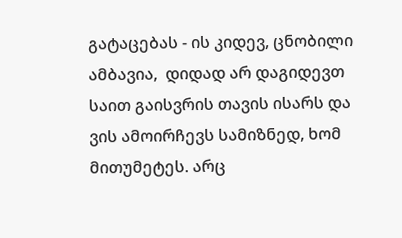გატაცებას - ის კიდევ, ცნობილი ამბავია,  დიდად არ დაგიდევთ საით გაისვრის თავის ისარს და ვის ამოირჩევს სამიზნედ, ხომ  მითუმეტეს. არც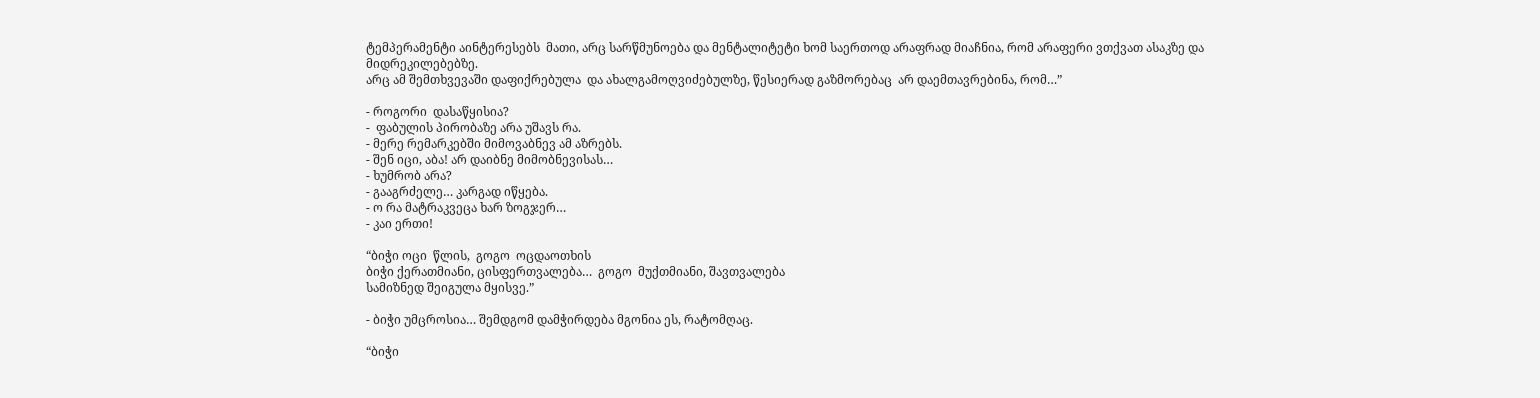ტემპერამენტი აინტერესებს  მათი, არც სარწმუნოება და მენტალიტეტი ხომ საერთოდ არაფრად მიაჩნია, რომ არაფერი ვთქვათ ასაკზე და მიდრეკილებებზე.
არც ამ შემთხვევაში დაფიქრებულა  და ახალგამოღვიძებულზე, წესიერად გაზმორებაც  არ დაემთავრებინა, რომ…”

- როგორი  დასაწყისია?
-  ფაბულის პირობაზე არა უშავს რა.
- მერე რემარკებში მიმოვაბნევ ამ აზრებს.
- შენ იცი, აბა! არ დაიბნე მიმობნევისას…
- ხუმრობ არა?
- გააგრძელე… კარგად იწყება.
- ო რა მატრაკვეცა ხარ ზოგჯერ…
- კაი ერთი!

“ბიჭი ოცი  წლის,  გოგო  ოცდაოთხის
ბიჭი ქერათმიანი, ცისფერთვალება…  გოგო  მუქთმიანი, შავთვალება
სამიზნედ შეიგულა მყისვე.”

- ბიჭი უმცროსია… შემდგომ დამჭირდება მგონია ეს, რატომღაც.

“ბიჭი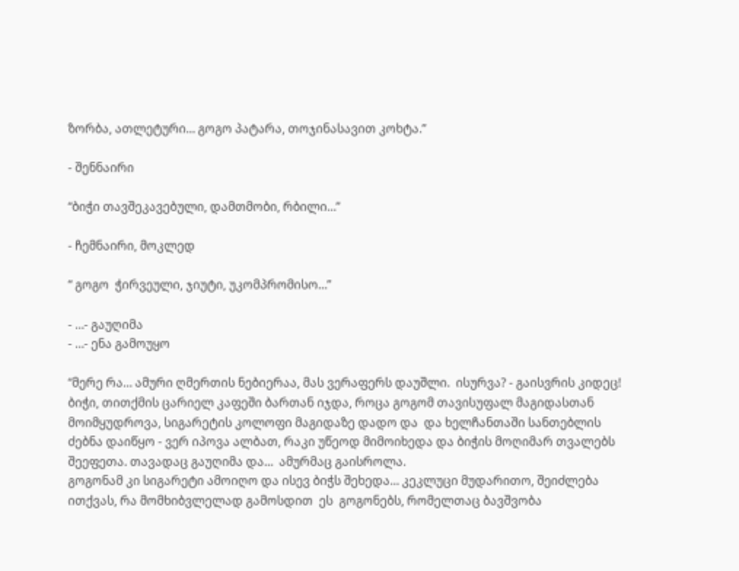ზორბა, ათლეტური… გოგო პატარა, თოჯინასავით კოხტა.”

- შენნაირი

“ბიჭი თავშეკავებული, დამთმობი, რბილი…”

- ჩემნაირი, მოკლედ

“ გოგო  ჭირვეული, ჯიუტი, უკომპრომისო…”

- …- გაუღიმა
- …- ენა გამოუყო

“მერე რა… ამური ღმერთის ნებიერაა, მას ვერაფერს დაუშლი.  ისურვა? - გაისვრის კიდეც!
ბიჭი, თითქმის ცარიელ კაფეში ბართან იჯდა, როცა გოგომ თავისუფალ მაგიდასთან მოიმყუდროვა, სიგარეტის კოლოფი მაგიდაზე დადო და  და ხელჩანთაში სანთებლის ძებნა დაიწყო - ვერ იპოვა ალბათ, რაკი უწეოდ მიმოიხედა და ბიჭის მოღიმარ თვალებს შეეფეთა. თავადაც გაუღიმა და…  ამურმაც გაისროლა.
გოგონამ კი სიგარეტი ამოიღო და ისევ ბიჭს შეხედა… კეკლუცი მუდარითო, შეიძლება ითქვას, რა მომხიბვლელად გამოსდით  ეს  გოგონებს, რომელთაც ბავშვობა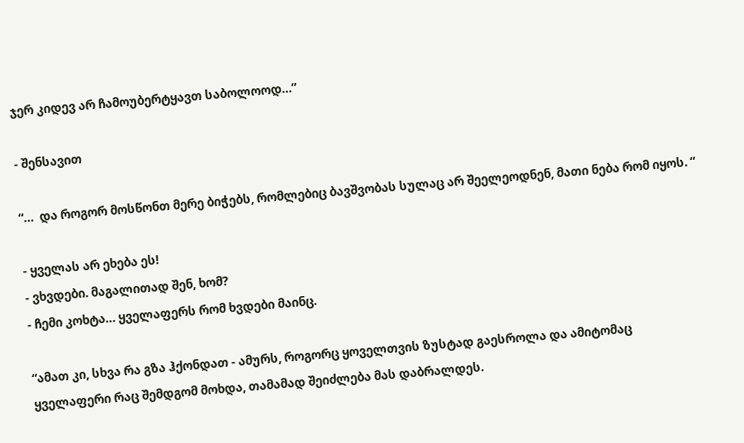ჯერ კიდევ არ ჩამოუბერტყავთ საბოლოოდ…”

- შენსავით

“…  და როგორ მოსწონთ მერე ბიჭებს, რომლებიც ბავშვობას სულაც არ შეელეოდნენ, მათი ნება რომ იყოს. “

- ყველას არ ეხება ეს!
- ვხვდები. მაგალითად შენ, ხომ?
- ჩემი კოხტა… ყველაფერს რომ ხვდები მაინც.

“ამათ კი, სხვა რა გზა ჰქონდათ - ამურს, როგორც ყოველთვის ზუსტად გაესროლა და ამიტომაც ყველაფერი რაც შემდგომ მოხდა, თამამად შეიძლება მას დაბრალდეს.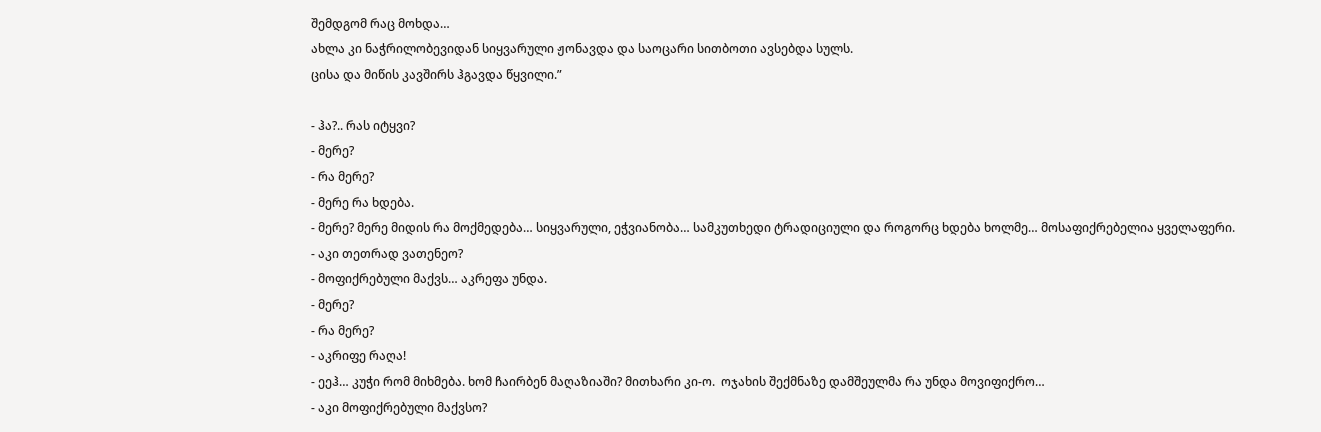შემდგომ რაც მოხდა…
ახლა კი ნაჭრილობევიდან სიყვარული ჟონავდა და საოცარი სითბოთი ავსებდა სულს.
ცისა და მიწის კავშირს ჰგავდა წყვილი.”

- ჰა?.. რას იტყვი?
- მერე?
- რა მერე?
- მერე რა ხდება.
- მერე? მერე მიდის რა მოქმედება… სიყვარული, ეჭვიანობა… სამკუთხედი ტრადიციული და როგორც ხდება ხოლმე… მოსაფიქრებელია ყველაფერი.
- აკი თეთრად ვათენეო?
- მოფიქრებული მაქვს… აკრეფა უნდა.
- მერე?
- რა მერე?
- აკრიფე რაღა!
- ეეჰ… კუჭი რომ მიხმება. ხომ ჩაირბენ მაღაზიაში? მითხარი კი-ო.  ოჯახის შექმნაზე დამშეულმა რა უნდა მოვიფიქრო…
- აკი მოფიქრებული მაქვსო?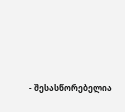- შესასწორებელია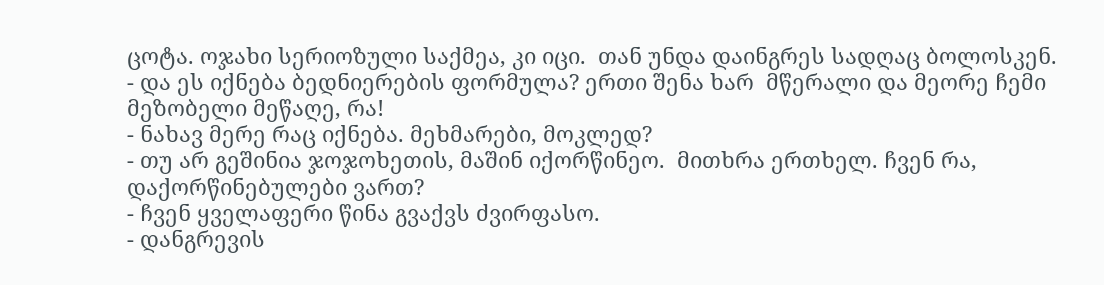ცოტა. ოჯახი სერიოზული საქმეა, კი იცი.  თან უნდა დაინგრეს სადღაც ბოლოსკენ.
- და ეს იქნება ბედნიერების ფორმულა? ერთი შენა ხარ  მწერალი და მეორე ჩემი მეზობელი მეწაღე, რა!
- ნახავ მერე რაც იქნება. მეხმარები, მოკლედ?
- თუ არ გეშინია ჯოჯოხეთის, მაშინ იქორწინეო.  მითხრა ერთხელ. ჩვენ რა, დაქორწინებულები ვართ?
- ჩვენ ყველაფერი წინა გვაქვს ძვირფასო.
- დანგრევის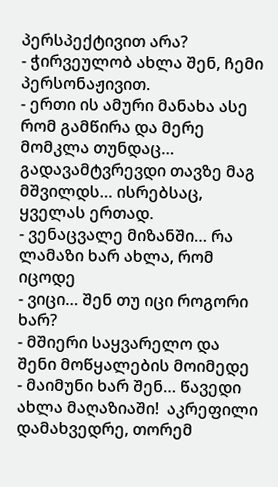პერსპექტივით არა?
- ჭირვეულობ ახლა შენ, ჩემი პერსონაჟივით.
- ერთი ის ამური მანახა ასე რომ გამწირა და მერე მომკლა თუნდაც… გადავამტვრევდი თავზე მაგ მშვილდს… ისრებსაც, ყველას ერთად.
- ვენაცვალე მიზანში… რა ლამაზი ხარ ახლა, რომ იცოდე
- ვიცი… შენ თუ იცი როგორი ხარ?
- მშიერი საყვარელო და შენი მოწყალების მოიმედე
- მაიმუნი ხარ შენ… წავედი ახლა მაღაზიაში!  აკრეფილი დამახვედრე, თორემ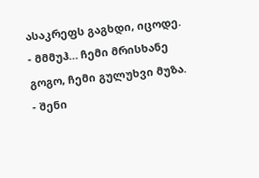ასაკრეფს გაგხდი, იცოდე.
- მმმუჰ… ჩემი მრისხანე გოგო, ჩემი გულუხვი მუზა.
- შენი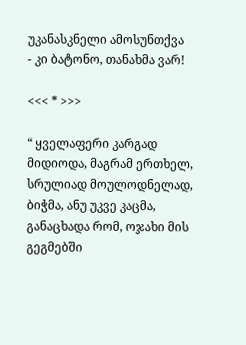უკანასკნელი ამოსუნთქვა
- კი ბატონო, თანახმა ვარ!

<<< * >>>

“ ყველაფერი კარგად მიდიოდა, მაგრამ ერთხელ, სრულიად მოულოდნელად, ბიჭმა, ანუ უკვე კაცმა,  განაცხადა რომ, ოჯახი მის გეგმებში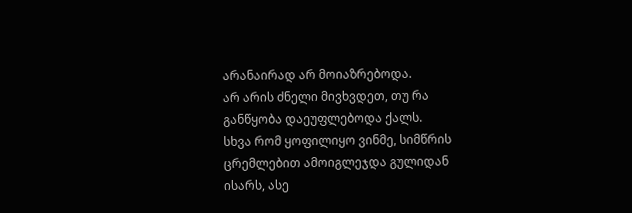არანაირად არ მოიაზრებოდა.
არ არის ძნელი მივხვდეთ, თუ რა განწყობა დაეუფლებოდა ქალს.
სხვა რომ ყოფილიყო ვინმე, სიმწრის ცრემლებით ამოიგლეჯდა გულიდან ისარს, ასე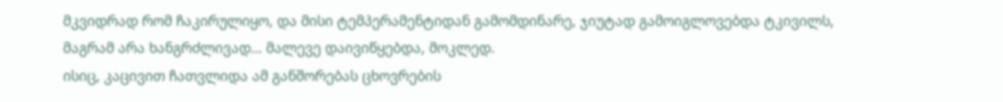მკვიდრად რომ ჩაკირულიყო, და მისი ტემპერამენტიდან გამომდინარე, ჯიუტად გამოიგლოვებდა ტკივილს, მაგრამ არა ხანგრძლივად… მალევე დაივიწყებდა, მოკლედ.
ისიც, კაცივით ჩათვლიდა ამ განშორებას ცხოვრების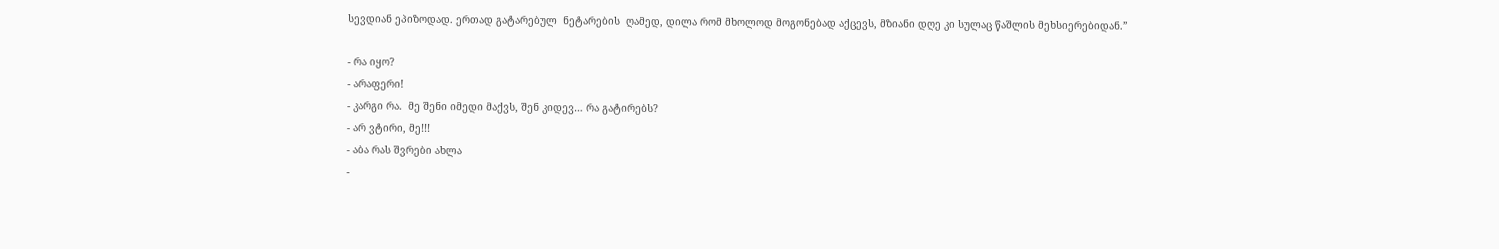სევდიან ეპიზოდად. ერთად გატარებულ  ნეტარების  ღამედ, დილა რომ მხოლოდ მოგონებად აქცევს, მზიანი დღე კი სულაც წაშლის მეხსიერებიდან.”

- რა იყო?
- არაფერი!
- კარგი რა.  მე შენი იმედი მაქვს, შენ კიდევ… რა გატირებს?
- არ ვტირი, მე!!!
- აბა რას შვრები ახლა
-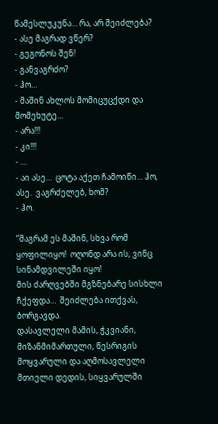წამესლუკუნა… რა, არ შეიძლება?
- ასე მაგრად ვწერ?
- გეგონოს შენ!
- განვაგრძო?
- ჰო…
- მაშინ ახლოს მომიცუცქდი და მომეხუტე…
- არა!!!
- კი!!!
- …
- აი ასე…  ცოტა აქეთ ჩამოიწი… ჰო, ასე.  ვაგრძელებ, ხომ?
- ჰო.

“მაგრამ ეს მაშინ, სხვა რომ ყოფილიყო!  ოღონდ არა ის, ვინც სინამდვილეში იყო!
მის ძარღვებში მგზნებარე სისხლი ჩქეფდა…  შეიძლება ითქვას, ბორგავდა.
დასავლელი მამის, ჭკვიანი, მიზანმიმართული, წესრიგის მოყვარული და აღმოსავლელი მთიელი დედის, სიყვარულში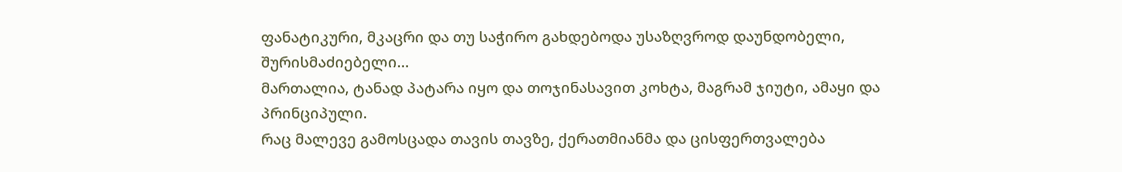ფანატიკური, მკაცრი და თუ საჭირო გახდებოდა უსაზღვროდ დაუნდობელი, შურისმაძიებელი…
მართალია, ტანად პატარა იყო და თოჯინასავით კოხტა, მაგრამ ჯიუტი, ამაყი და პრინციპული.
რაც მალევე გამოსცადა თავის თავზე, ქერათმიანმა და ცისფერთვალება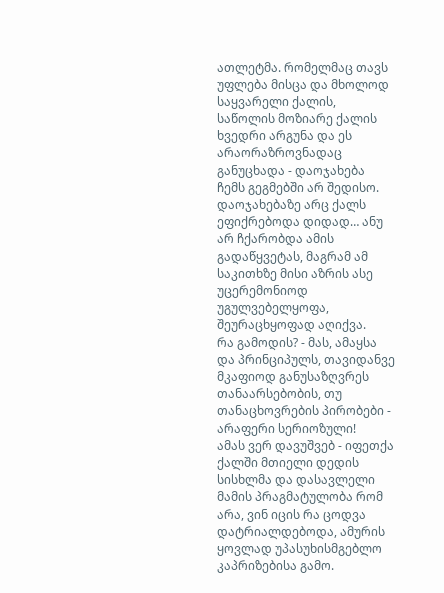ათლეტმა. რომელმაც თავს უფლება მისცა და მხოლოდ საყვარელი ქალის, საწოლის მოზიარე ქალის ხვედრი არგუნა და ეს
არაორაზროვნადაც განუცხადა - დაოჯახება ჩემს გეგმებში არ შედისო.
დაოჯახებაზე არც ქალს ეფიქრებოდა დიდად… ანუ არ ჩქარობდა ამის გადაწყვეტას, მაგრამ ამ საკითხზე მისი აზრის ასე უცერემონიოდ უგულვებელყოფა, შეურაცხყოფად აღიქვა.
რა გამოდის? - მას, ამაყსა და პრინციპულს, თავიდანვე მკაფიოდ განუსაზღვრეს თანაარსებობის, თუ თანაცხოვრების პირობები - არაფერი სერიოზული!
ამას ვერ დავუშვებ - იფეთქა ქალში მთიელი დედის სისხლმა და დასავლელი მამის პრაგმატულობა რომ არა, ვინ იცის რა ცოდვა დატრიალდებოდა, ამურის ყოვლად უპასუხისმგებლო კაპრიზებისა გამო.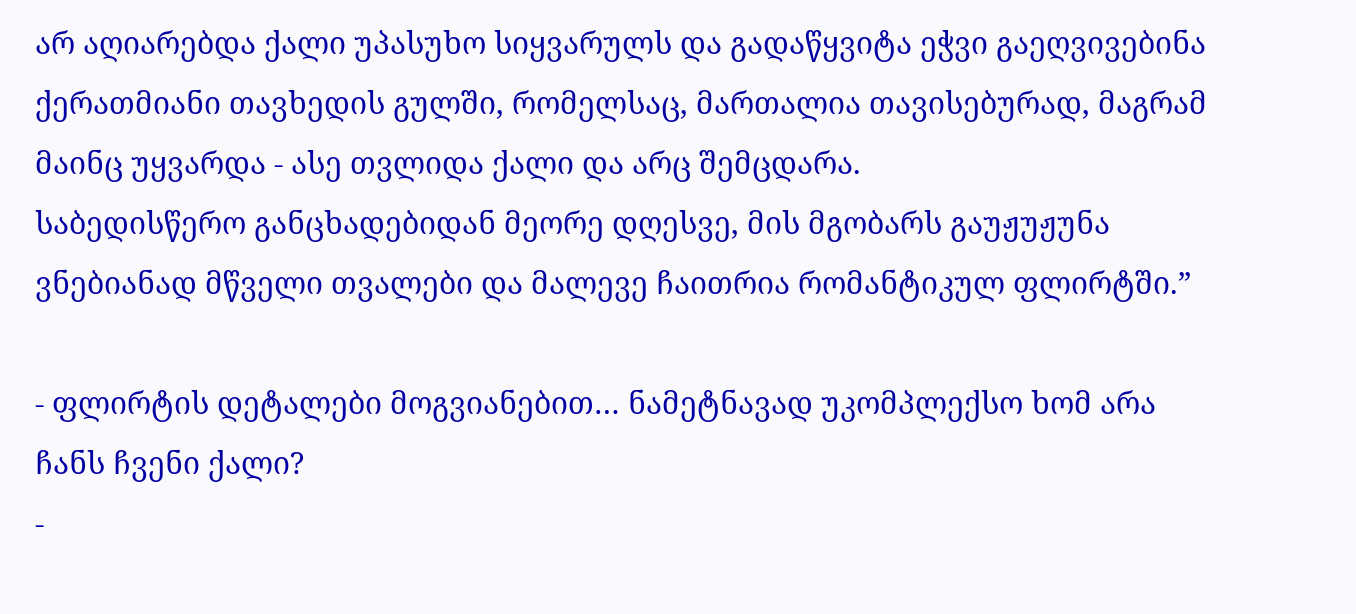არ აღიარებდა ქალი უპასუხო სიყვარულს და გადაწყვიტა ეჭვი გაეღვივებინა ქერათმიანი თავხედის გულში, რომელსაც, მართალია თავისებურად, მაგრამ მაინც უყვარდა - ასე თვლიდა ქალი და არც შემცდარა.
საბედისწერო განცხადებიდან მეორე დღესვე, მის მგობარს გაუჟუჟუნა ვნებიანად მწველი თვალები და მალევე ჩაითრია რომანტიკულ ფლირტში.”

- ფლირტის დეტალები მოგვიანებით… ნამეტნავად უკომპლექსო ხომ არა ჩანს ჩვენი ქალი?
-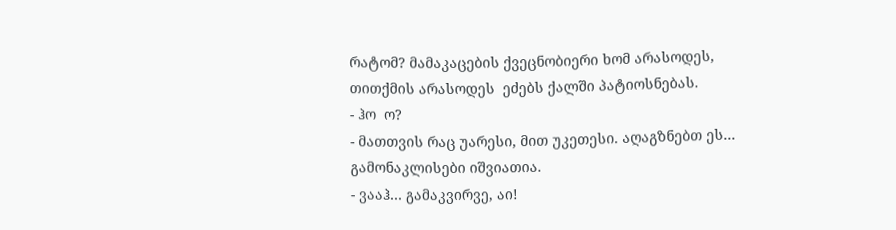რატომ? მამაკაცების ქვეცნობიერი ხომ არასოდეს,  თითქმის არასოდეს  ეძებს ქალში პატიოსნებას.
- ჰო  ო?
- მათთვის რაც უარესი, მით უკეთესი. აღაგზნებთ ეს… გამონაკლისები იშვიათია.
- ვააჰ… გამაკვირვე, აი!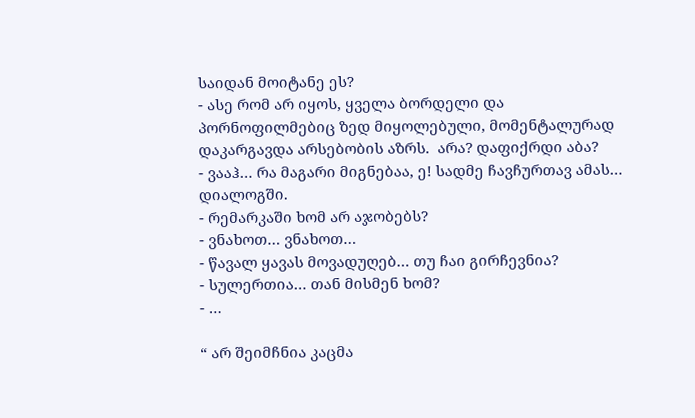საიდან მოიტანე ეს?
- ასე რომ არ იყოს, ყველა ბორდელი და პორნოფილმებიც ზედ მიყოლებული, მომენტალურად დაკარგავდა არსებობის აზრს.  არა? დაფიქრდი აბა?
- ვააჰ… რა მაგარი მიგნებაა, ე! სადმე ჩავჩურთავ ამას… დიალოგში.
- რემარკაში ხომ არ აჯობებს?
- ვნახოთ… ვნახოთ…
- წავალ ყავას მოვადუღებ… თუ ჩაი გირჩევნია?
- სულერთია… თან მისმენ ხომ?
- …

“ არ შეიმჩნია კაცმა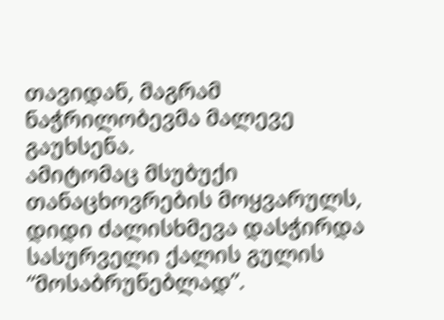თავიდან, მაგრამ  ნაჭრილობევმა მალევე გაუხსენა.
ამიტომაც მსუბუქი თანაცხოვრების მოყვარულს, დიდი ძალისხმევა დასჭირდა სასურველი ქალის გულის “მოსაბრუნებლად”.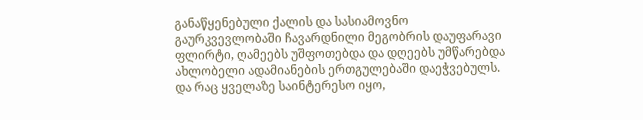განაწყენებული ქალის და სასიამოვნო გაურკვევლობაში ჩავარდნილი მეგობრის დაუფარავი ფლირტი, ღამეებს უშფოთებდა და დღეებს უმწარებდა ახლობელი ადამიანების ერთგულებაში დაეჭვებულს. და რაც ყველაზე საინტერესო იყო,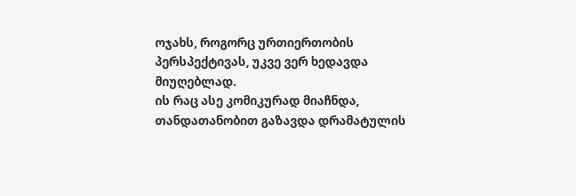ოჯახს, როგორც ურთიერთობის პერსპექტივას, უკვე ვერ ხედავდა მიუღებლად.
ის რაც ასე კომიკურად მიაჩნდა, თანდათანობით გაზავდა დრამატულის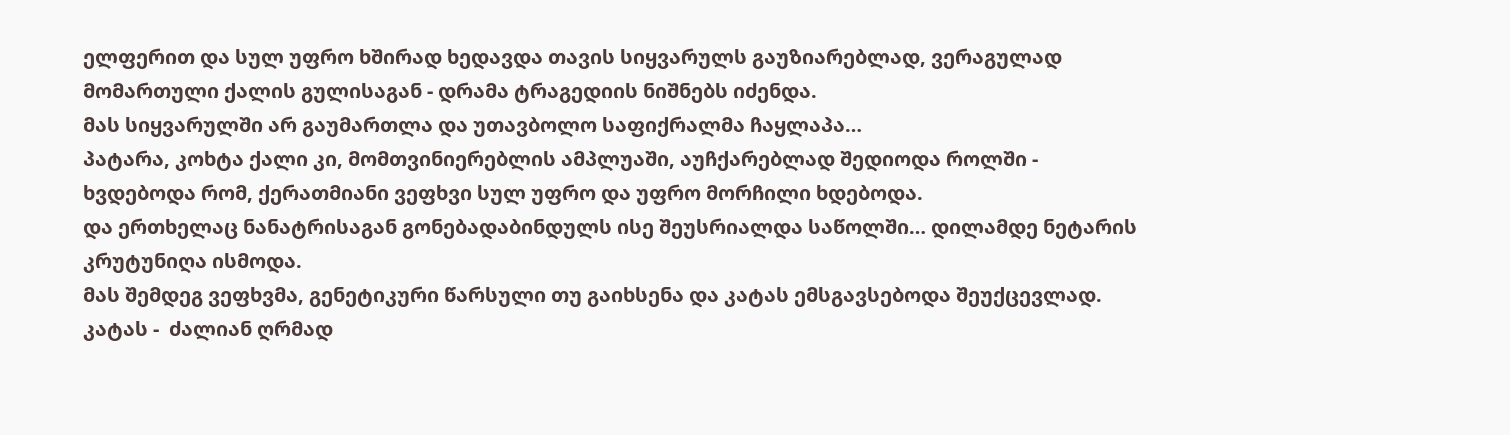ელფერით და სულ უფრო ხშირად ხედავდა თავის სიყვარულს გაუზიარებლად, ვერაგულად მომართული ქალის გულისაგან - დრამა ტრაგედიის ნიშნებს იძენდა.
მას სიყვარულში არ გაუმართლა და უთავბოლო საფიქრალმა ჩაყლაპა…
პატარა, კოხტა ქალი კი, მომთვინიერებლის ამპლუაში, აუჩქარებლად შედიოდა როლში - ხვდებოდა რომ, ქერათმიანი ვეფხვი სულ უფრო და უფრო მორჩილი ხდებოდა.
და ერთხელაც ნანატრისაგან გონებადაბინდულს ისე შეუსრიალდა საწოლში… დილამდე ნეტარის კრუტუნიღა ისმოდა.
მას შემდეგ ვეფხვმა, გენეტიკური წარსული თუ გაიხსენა და კატას ემსგავსებოდა შეუქცევლად.
კატას -  ძალიან ღრმად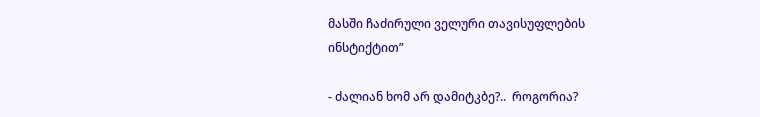მასში ჩაძირული ველური თავისუფლების ინსტიქტით”

- ძალიან ხომ არ დამიტკბე?..  როგორია?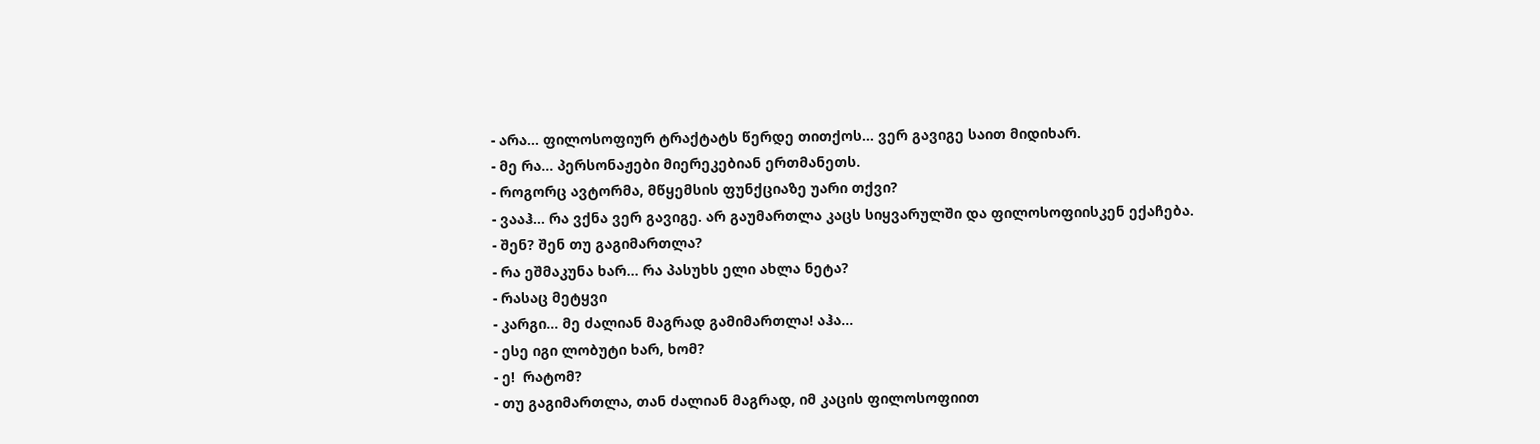- არა… ფილოსოფიურ ტრაქტატს წერდე თითქოს… ვერ გავიგე საით მიდიხარ.
- მე რა… პერსონაჟები მიერეკებიან ერთმანეთს.
- როგორც ავტორმა, მწყემსის ფუნქციაზე უარი თქვი?
- ვააჰ… რა ვქნა ვერ გავიგე. არ გაუმართლა კაცს სიყვარულში და ფილოსოფიისკენ ექაჩება.
- შენ? შენ თუ გაგიმართლა?
- რა ეშმაკუნა ხარ… რა პასუხს ელი ახლა ნეტა?
- რასაც მეტყვი
- კარგი… მე ძალიან მაგრად გამიმართლა! აჰა…
- ესე იგი ლობუტი ხარ, ხომ?
- ე!  რატომ?
- თუ გაგიმართლა, თან ძალიან მაგრად, იმ კაცის ფილოსოფიით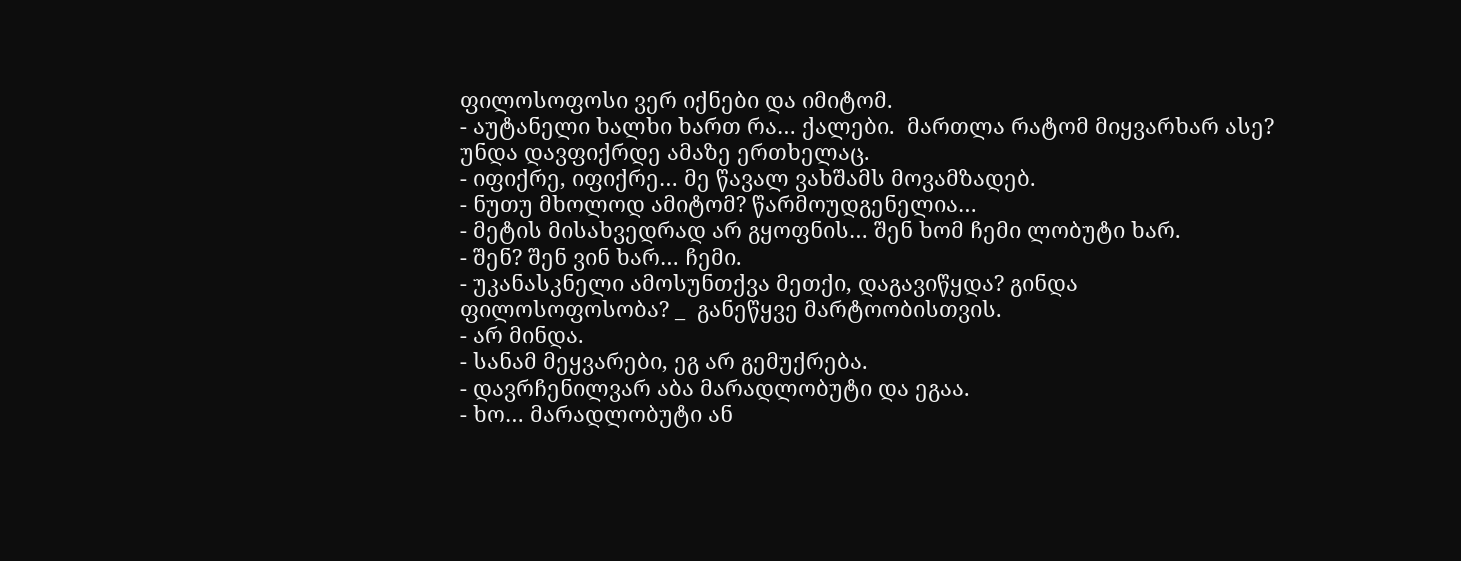ფილოსოფოსი ვერ იქნები და იმიტომ.
- აუტანელი ხალხი ხართ რა… ქალები.  მართლა რატომ მიყვარხარ ასე? უნდა დავფიქრდე ამაზე ერთხელაც.
- იფიქრე, იფიქრე… მე წავალ ვახშამს მოვამზადებ.
- ნუთუ მხოლოდ ამიტომ? წარმოუდგენელია…
- მეტის მისახვედრად არ გყოფნის… შენ ხომ ჩემი ლობუტი ხარ.
- შენ? შენ ვინ ხარ… ჩემი.
- უკანასკნელი ამოსუნთქვა მეთქი, დაგავიწყდა? გინდა ფილოსოფოსობა? _  განეწყვე მარტოობისთვის.
- არ მინდა.
- სანამ მეყვარები, ეგ არ გემუქრება.
- დავრჩენილვარ აბა მარადლობუტი და ეგაა.
- ხო… მარადლობუტი ან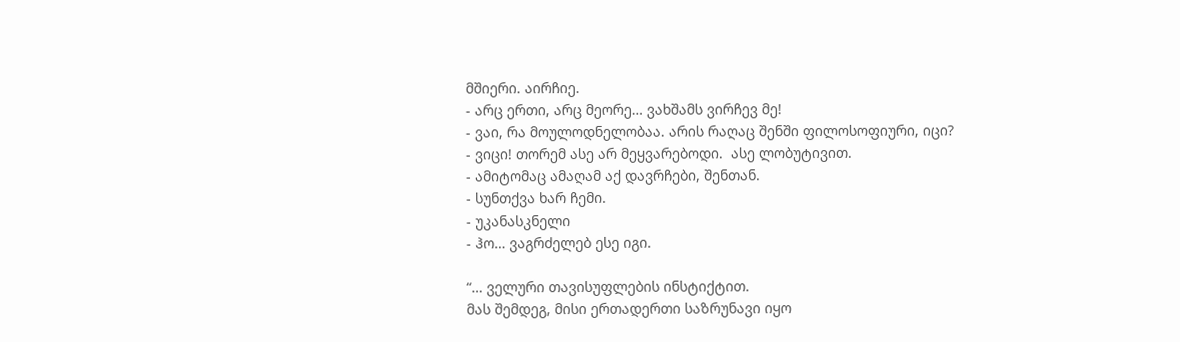მშიერი. აირჩიე.
- არც ერთი, არც მეორე… ვახშამს ვირჩევ მე!
- ვაი, რა მოულოდნელობაა. არის რაღაც შენში ფილოსოფიური, იცი?
- ვიცი! თორემ ასე არ მეყვარებოდი.  ასე ლობუტივით.
- ამიტომაც ამაღამ აქ დავრჩები, შენთან.
- სუნთქვა ხარ ჩემი.
- უკანასკნელი
- ჰო… ვაგრძელებ ესე იგი.

“… ველური თავისუფლების ინსტიქტით.
მას შემდეგ, მისი ერთადერთი საზრუნავი იყო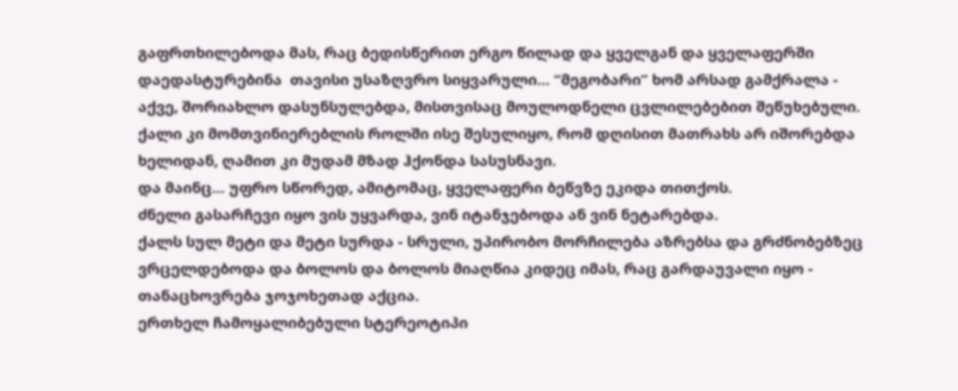გაფრთხილებოდა მას, რაც ბედისწერით ერგო წილად და ყველგან და ყველაფერში დაედასტურებინა  თავისი უსაზღვრო სიყვარული… “მეგობარი” ხომ არსად გამქრალა - აქვე, შორიახლო დასუნსულებდა, მისთვისაც მოულოდნელი ცვლილებებით შეწუხებული.
ქალი კი მომთვინიერებლის როლში ისე შესულიყო, რომ დღისით მათრახს არ იშორებდა ხელიდან, ღამით კი მუდამ მზად ჰქონდა სასუსნავი.
და მაინც… უფრო სწორედ, ამიტომაც, ყველაფერი ბეწვზე ეკიდა თითქოს.
ძნელი გასარჩევი იყო ვის უყვარდა, ვინ იტანჯებოდა ან ვინ ნეტარებდა.
ქალს სულ მეტი და მეტი სურდა - სრული, უპირობო მორჩილება აზრებსა და გრძნობებზეც ვრცელდებოდა და ბოლოს და ბოლოს მიაღწია კიდეც იმას, რაც გარდაუვალი იყო - თანაცხოვრება ჯოჯოხეთად აქცია.
ერთხელ ჩამოყალიბებული სტერეოტიპი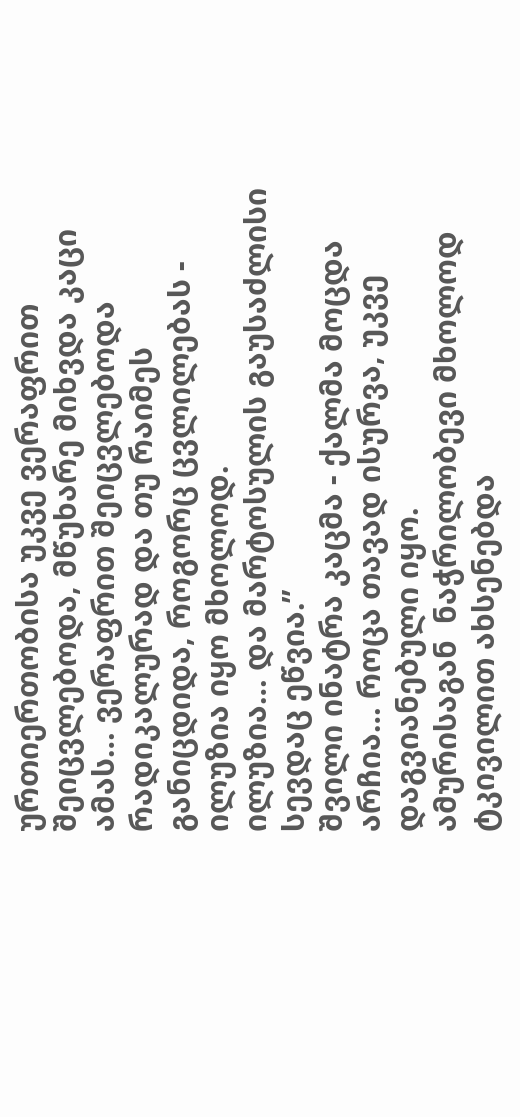ურთიერთობისა უკვე ვერაფრით შეიცვლებოდა, მწუხარე მიხვდა კაცი ამას… ვერაფრით შეიცვლებოდა რადიკალურად და თუ რაიმეს განიცდიდა, როგორც ცვლილებას - ილუზია იყო მხოლოდ.
ილუზია… და მარტოსულის გაუსაძლისი სევდაც ეწვია.”
შვილი ინატრა კაცმა - ქალმა მოცდა არჩია… როცა თავად ისურვა, უკვე დაგვიანებული იყო.
ამურისაგან  ნაჭრილობევი მხოლოდ ტკივილით ახსენებდა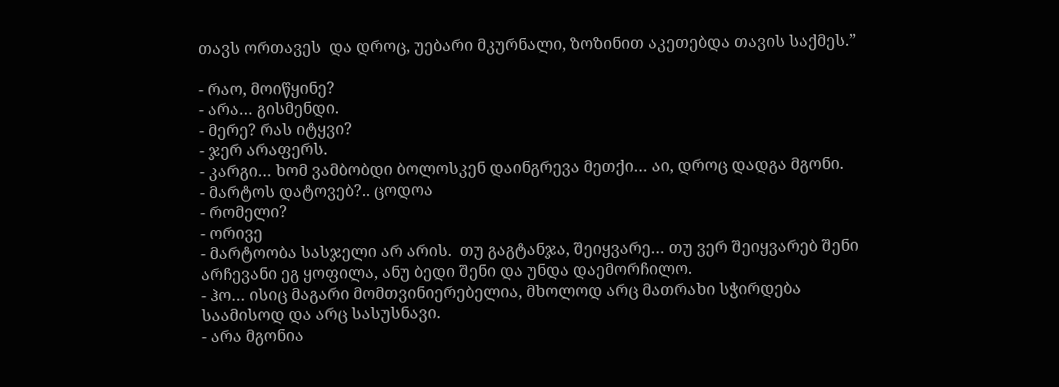თავს ორთავეს  და დროც, უებარი მკურნალი, ზოზინით აკეთებდა თავის საქმეს.”

- რაო, მოიწყინე?
- არა… გისმენდი.
- მერე? რას იტყვი?
- ჯერ არაფერს.
- კარგი… ხომ ვამბობდი ბოლოსკენ დაინგრევა მეთქი… აი, დროც დადგა მგონი.
- მარტოს დატოვებ?.. ცოდოა
- რომელი?
- ორივე
- მარტოობა სასჯელი არ არის.  თუ გაგტანჯა, შეიყვარე… თუ ვერ შეიყვარებ შენი არჩევანი ეგ ყოფილა, ანუ ბედი შენი და უნდა დაემორჩილო.
- ჰო… ისიც მაგარი მომთვინიერებელია, მხოლოდ არც მათრახი სჭირდება საამისოდ და არც სასუსნავი.
- არა მგონია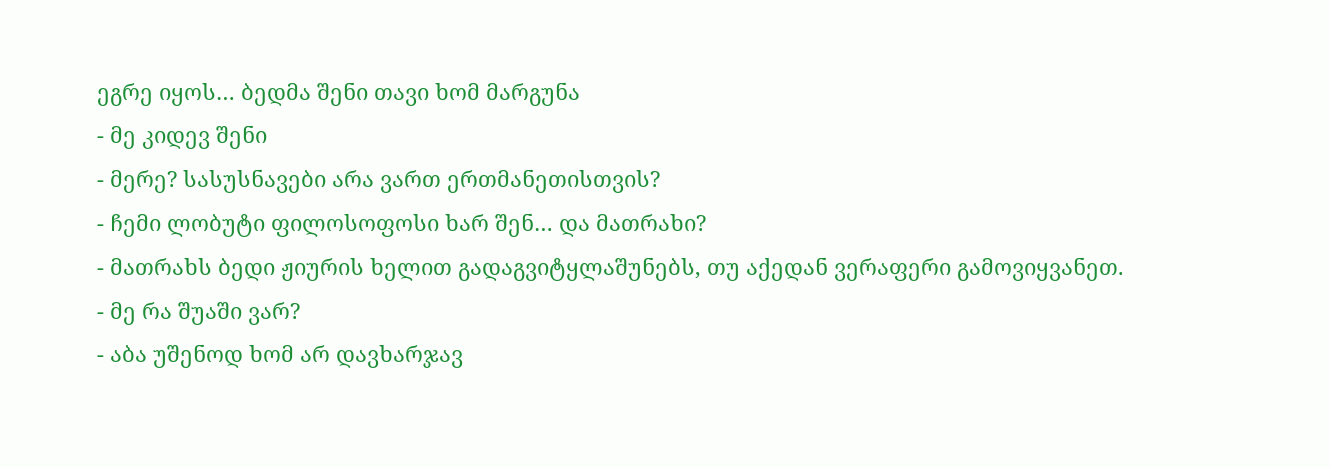ეგრე იყოს… ბედმა შენი თავი ხომ მარგუნა
- მე კიდევ შენი
- მერე? სასუსნავები არა ვართ ერთმანეთისთვის?
- ჩემი ლობუტი ფილოსოფოსი ხარ შენ… და მათრახი?
- მათრახს ბედი ჟიურის ხელით გადაგვიტყლაშუნებს, თუ აქედან ვერაფერი გამოვიყვანეთ.
- მე რა შუაში ვარ?
- აბა უშენოდ ხომ არ დავხარჯავ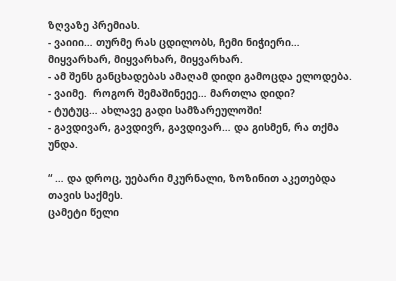ზღვაზე პრემიას.
- ვაიიი… თურმე რას ცდილობს, ჩემი ნიჭიერი… მიყვარხარ, მიყვარხარ, მიყვარხარ.
- ამ შენს განცხადებას ამაღამ დიდი გამოცდა ელოდება.
- ვაიმე.  როგორ შემაშინეეე… მართლა დიდი?
- ტუტუც… ახლავე გადი სამზარეულოში!
- გავდივარ, გავდივრ, გავდივარ… და გისმენ, რა თქმა უნდა.

“ … და დროც, უებარი მკურნალი, ზოზინით აკეთებდა თავის საქმეს.
ცამეტი წელი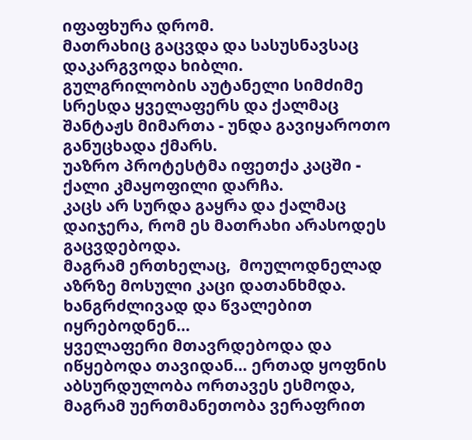იფაფხურა დრომ.
მათრახიც გაცვდა და სასუსნავსაც დაკარგვოდა ხიბლი.
გულგრილობის აუტანელი სიმძიმე სრესდა ყველაფერს და ქალმაც შანტაჟს მიმართა - უნდა გავიყაროთო განუცხადა ქმარს.
უაზრო პროტესტმა იფეთქა კაცში - ქალი კმაყოფილი დარჩა.
კაცს არ სურდა გაყრა და ქალმაც დაიჯერა, რომ ეს მათრახი არასოდეს გაცვდებოდა.
მაგრამ ერთხელაც,  მოულოდნელად  აზრზე მოსული კაცი დათანხმდა.
ხანგრძლივად და წვალებით იყრებოდნენ…
ყველაფერი მთავრდებოდა და იწყებოდა თავიდან… ერთად ყოფნის აბსურდულობა ორთავეს ესმოდა, მაგრამ უერთმანეთობა ვერაფრით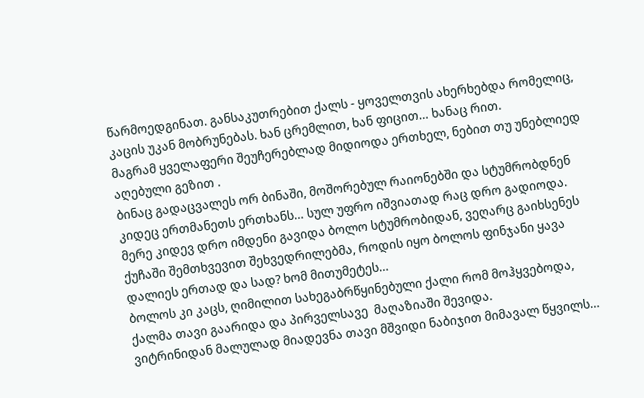წარმოედგინათ. განსაკუთრებით ქალს - ყოველთვის ახერხებდა რომელიც,  კაცის უკან მობრუნებას. ხან ცრემლით, ხან ფიცით… ხანაც რით.
მაგრამ ყველაფერი შეუჩერებლად მიდიოდა ერთხელ, ნებით თუ უნებლიედ აღებული გეზით .
ბინაც გადაცვალეს ორ ბინაში, მოშორებულ რაიონებში და სტუმრობდნენ კიდეც ერთმანეთს ერთხანს… სულ უფრო იშვიათად რაც დრო გადიოდა.
მერე კიდევ დრო იმდენი გავიდა ბოლო სტუმრობიდან, ვეღარც გაიხსენეს ქუჩაში შემთხვევით შეხვედრილებმა, როდის იყო ბოლოს ფინჯანი ყავა დალიეს ერთად და სად? ხომ მითუმეტეს…
ბოლოს კი კაცს, ღიმილით სახეგაბრწყინებული ქალი რომ მოჰყვებოდა, ქალმა თავი გაარიდა და პირველსავე  მაღაზიაში შევიდა.
ვიტრინიდან მალულად მიადევნა თავი მშვიდი ნაბიჯით მიმავალ წყვილს…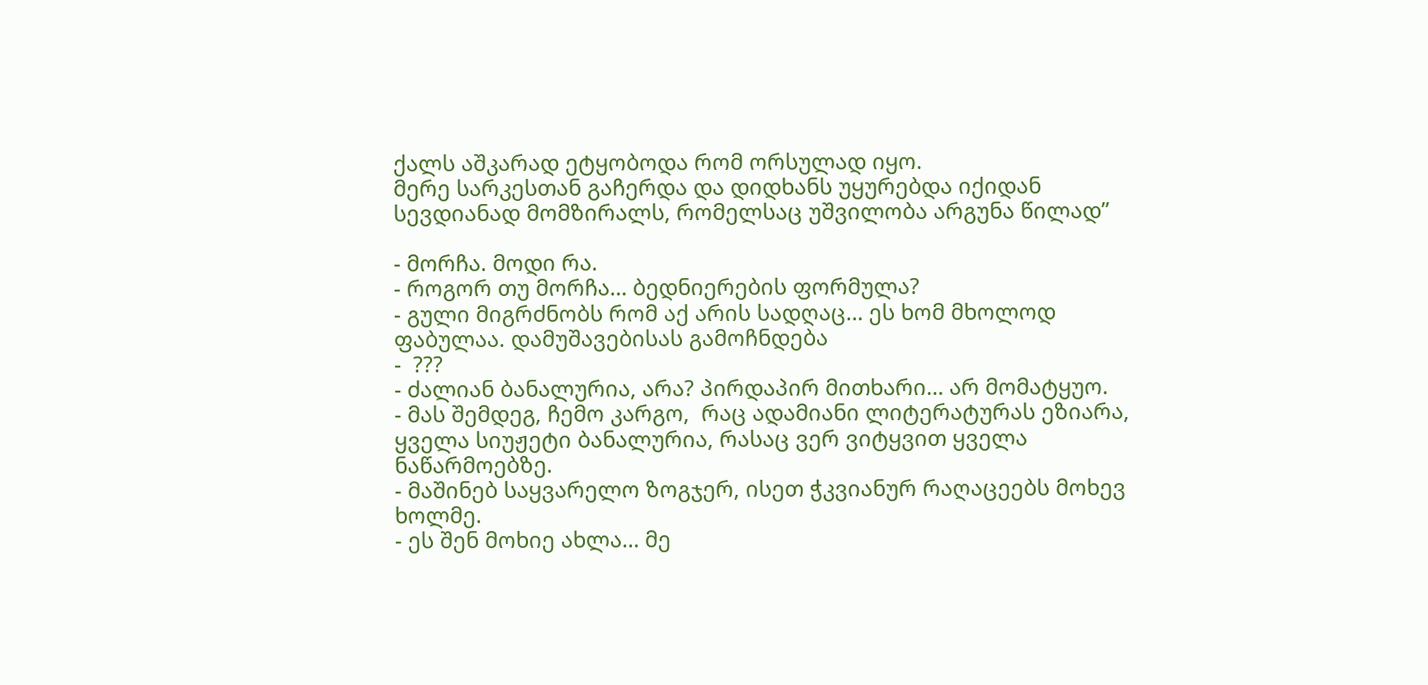ქალს აშკარად ეტყობოდა რომ ორსულად იყო.
მერე სარკესთან გაჩერდა და დიდხანს უყურებდა იქიდან სევდიანად მომზირალს, რომელსაც უშვილობა არგუნა წილად”

- მორჩა. მოდი რა.
- როგორ თუ მორჩა… ბედნიერების ფორმულა?
- გული მიგრძნობს რომ აქ არის სადღაც… ეს ხომ მხოლოდ ფაბულაა. დამუშავებისას გამოჩნდება
-  ???
- ძალიან ბანალურია, არა? პირდაპირ მითხარი… არ მომატყუო.
- მას შემდეგ, ჩემო კარგო,  რაც ადამიანი ლიტერატურას ეზიარა, ყველა სიუჟეტი ბანალურია, რასაც ვერ ვიტყვით ყველა ნაწარმოებზე.
- მაშინებ საყვარელო ზოგჯერ, ისეთ ჭკვიანურ რაღაცეებს მოხევ ხოლმე.
- ეს შენ მოხიე ახლა… მე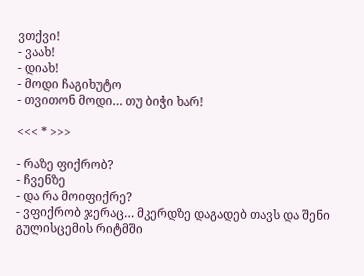ვთქვი!
- ვაახ!
- დიახ!
- მოდი ჩაგიხუტო
- თვითონ მოდი… თუ ბიჭი ხარ!

<<< * >>>

- რაზე ფიქრობ?
- ჩვენზე
- და რა მოიფიქრე?
- ვფიქრობ ჯერაც… მკერდზე დაგადებ თავს და შენი გულისცემის რიტმში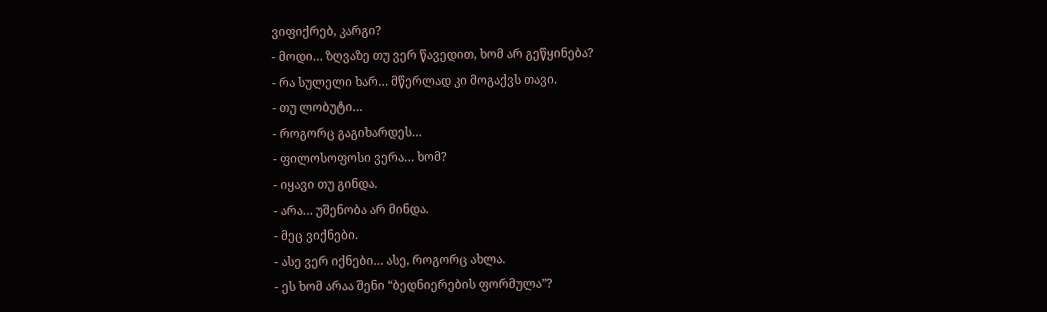ვიფიქრებ, კარგი?
- მოდი… ზღვაზე თუ ვერ წავედით, ხომ არ გეწყინება?
- რა სულელი ხარ… მწერლად კი მოგაქვს თავი.
- თუ ლობუტი…
- როგორც გაგიხარდეს…
- ფილოსოფოსი ვერა… ხომ?
- იყავი თუ გინდა.
- არა… უშენობა არ მინდა.
- მეც ვიქნები.
- ასე ვერ იქნები… ასე, როგორც ახლა.
- ეს ხომ არაა შენი “ბედნიერების ფორმულა”?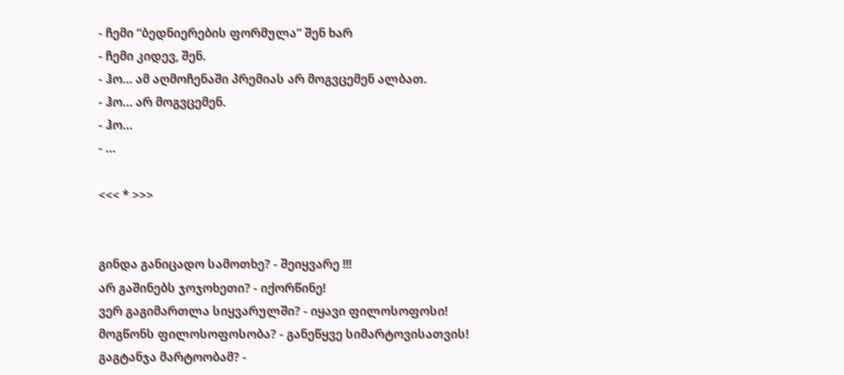- ჩემი “ბედნიერების ფორმულა” შენ ხარ
- ჩემი კიდევ, შენ.
- ჰო… ამ აღმოჩენაში პრემიას არ მოგვცემენ ალბათ.
- ჰო… არ მოგვცემენ.
- ჰო…
- …

<<< * >>>


გინდა განიცადო სამოთხე? - შეიყვარე !!!
არ გაშინებს ჯოჯოხეთი? - იქორწინე!
ვერ გაგიმართლა სიყვარულში? - იყავი ფილოსოფოსი!
მოგწონს ფილოსოფოსობა? - განეწყვე სიმარტოვისათვის!
გაგტანჯა მარტოობამ? -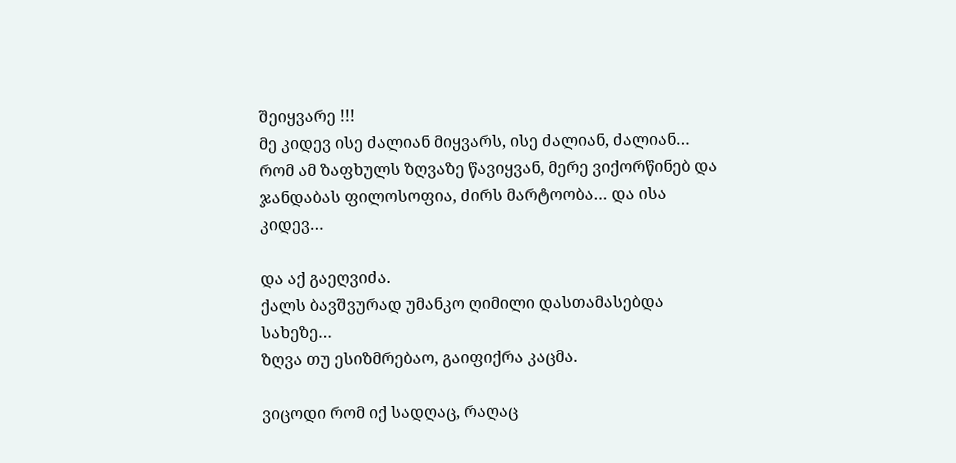შეიყვარე !!!
მე კიდევ ისე ძალიან მიყვარს, ისე ძალიან, ძალიან… რომ ამ ზაფხულს ზღვაზე წავიყვან, მერე ვიქორწინებ და ჯანდაბას ფილოსოფია, ძირს მარტოობა… და ისა კიდევ…

და აქ გაეღვიძა.
ქალს ბავშვურად უმანკო ღიმილი დასთამასებდა სახეზე…
ზღვა თუ ესიზმრებაო, გაიფიქრა კაცმა.

ვიცოდი რომ იქ სადღაც, რაღაც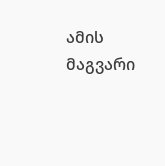ამის მაგვარი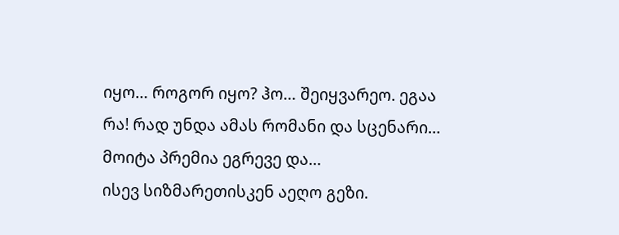იყო… როგორ იყო? ჰო… შეიყვარეო. ეგაა რა! რად უნდა ამას რომანი და სცენარი… მოიტა პრემია ეგრევე და…
ისევ სიზმარეთისკენ აეღო გეზი.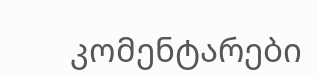კომენტარები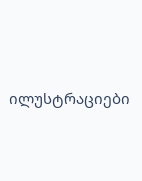ილუსტრაციები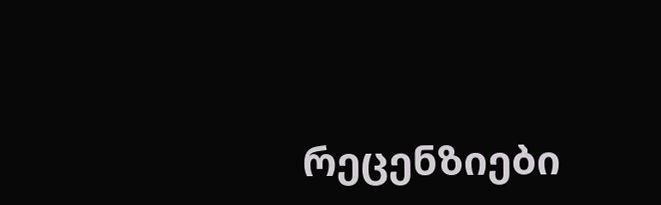რეცენზიები